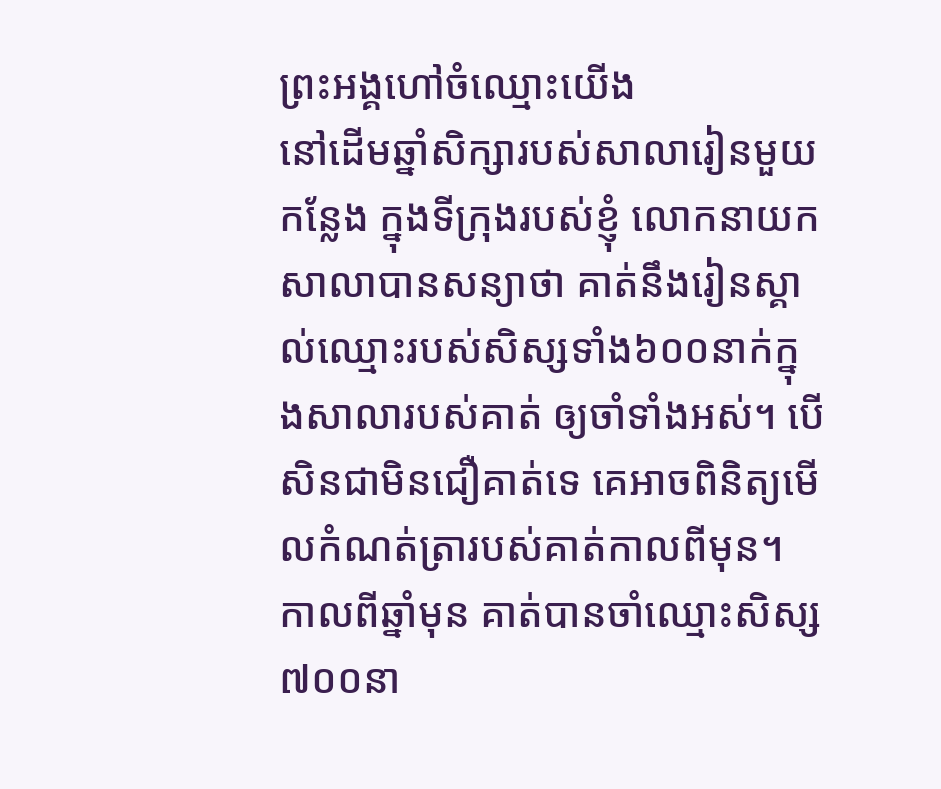ព្រះអង្គហៅចំឈ្មោះយើង
នៅដើមឆ្នាំសិក្សារបស់សាលារៀនមួយកន្លែង ក្នុងទីក្រុងរបស់ខ្ញុំ លោកនាយកសាលាបានសន្យាថា គាត់នឹងរៀនស្គាល់ឈ្មោះរបស់សិស្សទាំង៦០០នាក់ក្នុងសាលារបស់គាត់ ឲ្យចាំទាំងអស់។ បើសិនជាមិនជឿគាត់ទេ គេអាចពិនិត្យមើលកំណត់ត្រារបស់គាត់កាលពីមុន។ កាលពីឆ្នាំមុន គាត់បានចាំឈ្មោះសិស្ស៧០០នា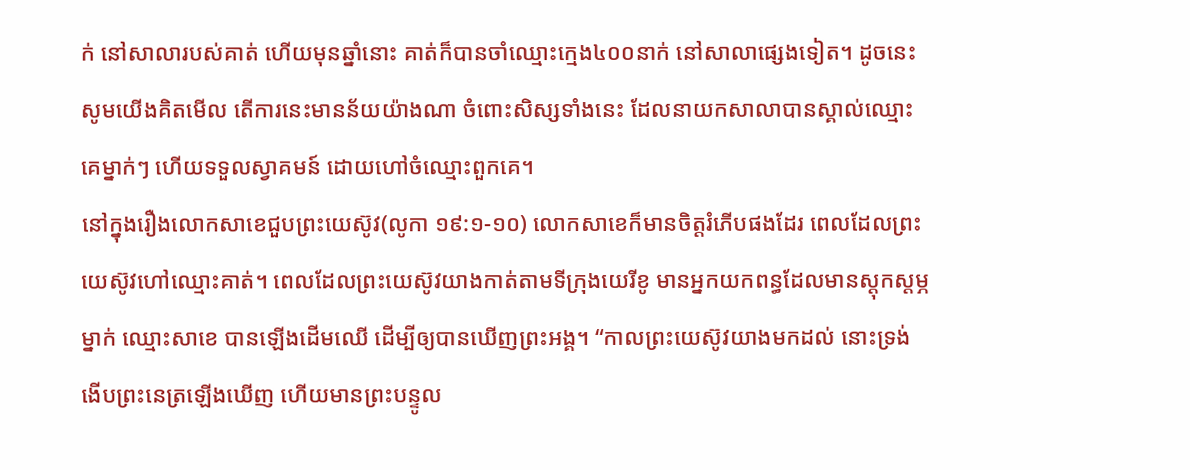ក់ នៅសាលារបស់គាត់ ហើយមុនឆ្នាំនោះ គាត់ក៏បានចាំឈ្មោះក្មេង៤០០នាក់ នៅសាលាផ្សេងទៀត។ ដូចនេះ សូមយើងគិតមើល តើការនេះមានន័យយ៉ាងណា ចំពោះសិស្សទាំងនេះ ដែលនាយកសាលាបានស្គាល់ឈ្មោះគេម្នាក់ៗ ហើយទទួលស្វាគមន៍ ដោយហៅចំឈ្មោះពួកគេ។
នៅក្នុងរឿងលោកសាខេជួបព្រះយេស៊ូវ(លូកា ១៩:១-១០) លោកសាខេក៏មានចិត្តរំភើបផងដែរ ពេលដែលព្រះយេស៊ូវហៅឈ្មោះគាត់។ ពេលដែលព្រះយេស៊ូវយាងកាត់តាមទីក្រុងយេរីខូ មានអ្នកយកពន្ធដែលមានស្តុកស្តម្ភម្នាក់ ឈ្មោះសាខេ បានឡើងដើមឈើ ដើម្បីឲ្យបានឃើញព្រះអង្គ។ “កាលព្រះយេស៊ូវយាងមកដល់ នោះទ្រង់ងើបព្រះនេត្រឡើងឃើញ ហើយមានព្រះបន្ទូល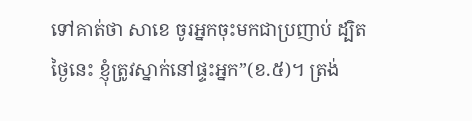ទៅគាត់ថា សាខេ ចូរអ្នកចុះមកជាប្រញាប់ ដ្បិតថ្ងៃនេះ ខ្ញុំត្រូវស្នាក់នៅផ្ទះអ្នក”(ខ.៥)។ ត្រង់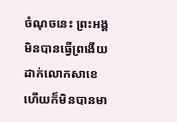ចំណុចនេះ ព្រះអង្គមិនបានធ្វើព្រងើយ ដាក់លោកសាខេ ហើយក៏មិនបានមា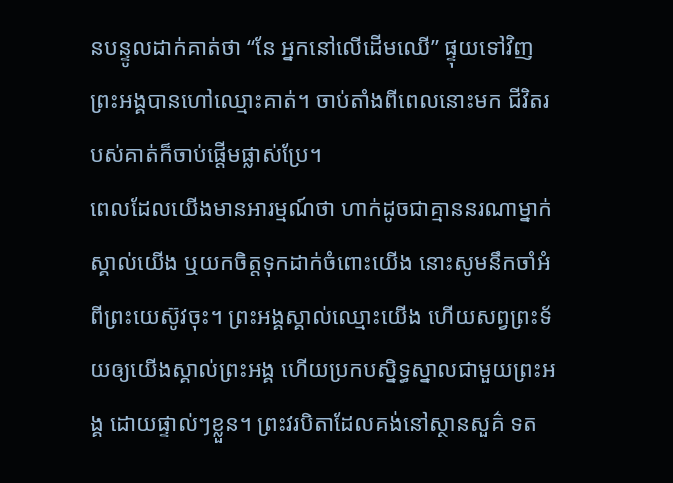នបន្ទូលដាក់គាត់ថា “នែ អ្នកនៅលើដើមឈើ” ផ្ទុយទៅវិញ ព្រះអង្គបានហៅឈ្មោះគាត់។ ចាប់តាំងពីពេលនោះមក ជីវិតរបស់គាត់ក៏ចាប់ផ្តើមផ្លាស់ប្រែ។
ពេលដែលយើងមានអារម្មណ៍ថា ហាក់ដូចជាគ្មាននរណាម្នាក់ស្គាល់យើង ឬយកចិត្តទុកដាក់ចំពោះយើង នោះសូមនឹកចាំអំពីព្រះយេស៊ូវចុះ។ ព្រះអង្គស្គាល់ឈ្មោះយើង ហើយសព្វព្រះទ័យឲ្យយើងស្គាល់ព្រះអង្គ ហើយប្រកបស្និទ្ធស្នាលជាមួយព្រះអង្គ ដោយផ្ទាល់ៗខ្លួន។ ព្រះវរបិតាដែលគង់នៅស្ថានសួគ៌ ទត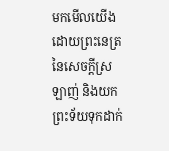មកមើលយើងដោយព្រះនេត្រនៃសេចក្តីស្រឡាញ់ និងយកព្រះទ័យទុកដាក់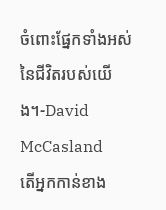ចំពោះផ្នែកទាំងអស់នៃជីវិតរបស់យើង។-David McCasland
តើអ្នកកាន់ខាង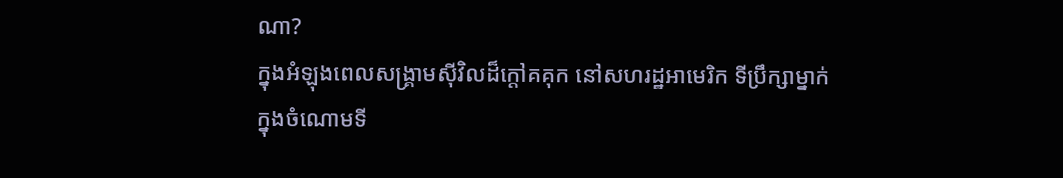ណា?
ក្នុងអំឡុងពេលសង្រ្គាមស៊ីវិលដ៏ក្តៅគគុក នៅសហរដ្ឋអាមេរិក ទីប្រឹក្សាម្នាក់ ក្នុងចំណោមទី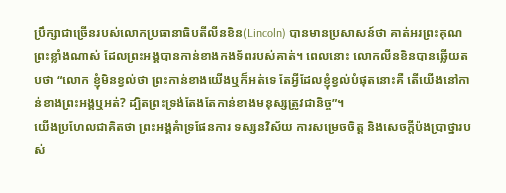ប្រឹក្សាជាច្រើនរបស់លោកប្រធានាធិបតីលីនខិន(Lincoln) បានមានប្រសាសន៍ថា គាត់អរព្រះគុណព្រះខ្លាំងណាស់ ដែលព្រះអង្គបានកាន់ខាងកងទ័ពរបស់គាត់។ ពេលនោះ លោកលីនខិនបានឆ្លើយតបថា “លោក ខ្ញុំមិនខ្វល់ថា ព្រះកាន់ខាងយើងឬក៏អត់ទេ តែអ្វីដែលខ្ញុំខ្វល់បំផុតនោះគឺ តើយើងនៅកាន់ខាងព្រះអង្គឬអត់? ដ្បិតព្រះទ្រង់តែងតែកាន់ខាងមនុស្សត្រូវជានិច្ច”។
យើងប្រហែលជាគិតថា ព្រះអង្គគំាទ្រផែនការ ទស្សនវិស័យ ការសម្រេចចិត្ត និងសេចក្តីប៉ងប្រាថ្នារបស់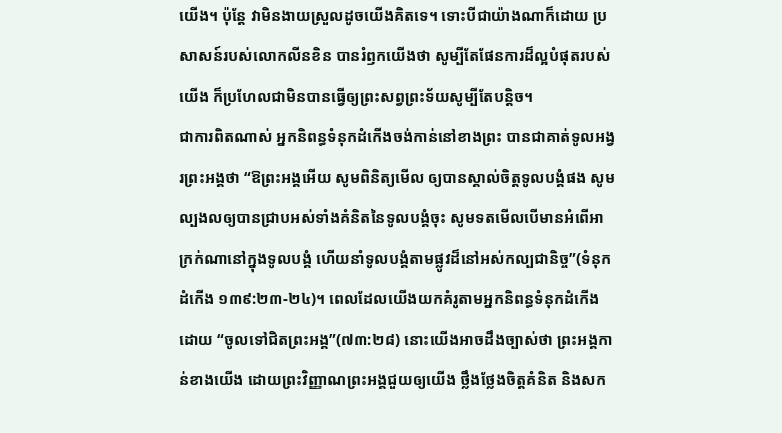យើង។ ប៉ុន្តែ វាមិនងាយស្រួលដូចយើងគិតទេ។ ទោះបីជាយ៉ាងណាក៏ដោយ ប្រសាសន៍របស់លោកលីនខិន បានរំឭកយើងថា សូម្បីតែផែនការដ៏ល្អបំផុតរបស់យើង ក៏ប្រហែលជាមិនបានធ្វើឲ្យព្រះសព្វព្រះទ័យសូម្បីតែបន្តិច។
ជាការពិតណាស់ អ្នកនិពន្ធទំនុកដំកើងចង់កាន់នៅខាងព្រះ បានជាគាត់ទូលអង្វរព្រះអង្គថា “ឱព្រះអង្គអើយ សូមពិនិត្យមើល ឲ្យបានស្គាល់ចិត្តទូលបង្គំផង សូមល្បងលឲ្យបានជ្រាបអស់ទាំងគំនិតនៃទូលបង្គំចុះ សូមទតមើលបើមានអំពើអាក្រក់ណានៅក្នុងទូលបង្គំ ហើយនាំទូលបង្គំតាមផ្លូវដ៏នៅអស់កល្បជានិច្ច”(ទំនុកដំកើង ១៣៩:២៣-២៤)។ ពេលដែលយើងយកគំរូតាមអ្នកនិពន្ធទំនុកដំកើង ដោយ “ចូលទៅជិតព្រះអង្គ”(៧៣:២៨) នោះយើងអាចដឹងច្បាស់ថា ព្រះអង្គកាន់ខាងយើង ដោយព្រះវិញ្ញាណព្រះអង្គជួយឲ្យយើង ថ្លឹងថ្លែងចិត្តគំនិត និងសក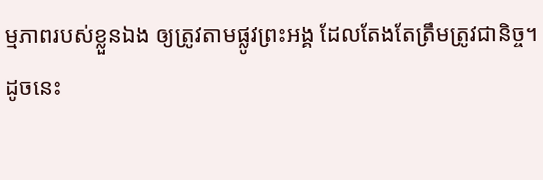ម្មភាពរបស់ខ្លួនឯង ឲ្យត្រូវតាមផ្លូវព្រះអង្គ ដែលតែងតែត្រឹមត្រូវជានិច្ច។
ដូចនេះ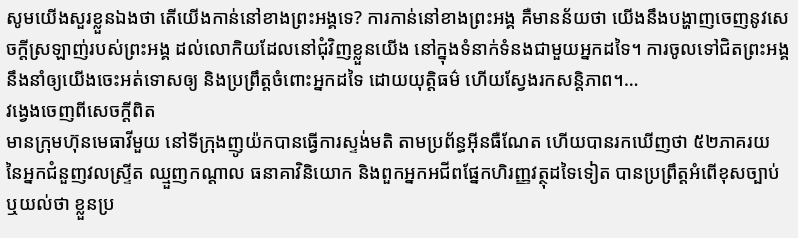សូមយើងសួរខ្លួនឯងថា តើយើងកាន់នៅខាងព្រះអង្គទេ? ការកាន់នៅខាងព្រះអង្គ គឺមានន័យថា យើងនឹងបង្ហាញចេញនូវសេចក្តីស្រឡាញ់របស់ព្រះអង្គ ដល់លោកិយដែលនៅជុំវិញខ្លួនយើង នៅក្នុងទំនាក់ទំនងជាមួយអ្នកដទៃ។ ការចូលទៅជិតព្រះអង្គ នឹងនាំឲ្យយើងចេះអត់ទោសឲ្យ និងប្រព្រឹត្តចំពោះអ្នកដទៃ ដោយយុត្តិធម៌ ហើយស្វែងរកសន្តិភាព។…
វង្វេងចេញពីសេចក្តីពិត
មានក្រុមហ៊ុនមេធាវីមួយ នៅទីក្រុងញូយ៉កបានធ្វើការស្ទង់មតិ តាមប្រព័ន្ធអ៊ីនធឺណែត ហើយបានរកឃើញថា ៥២ភាគរយ នៃអ្នកជំនួញវលស្ទ្រីត ឈ្មួញកណ្តាល ធនាគាវិនិយោក និងពួកអ្នកអជីពផ្នែកហិរញ្ញវត្ថុដទៃទៀត បានប្រព្រឹត្តអំពើខុសច្បាប់ ឬយល់ថា ខ្លួនប្រ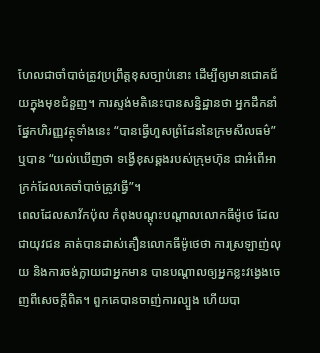ហែលជាចាំបាច់ត្រូវប្រព្រឹត្តខុសច្បាប់នោះ ដើម្បីឲ្យមានជោគជ័យក្នុងមុខជំនួញ។ ការស្ទង់មតិនេះបានសន្និដ្ឋានថា អ្នកដឹកនាំផ្នែកហិរញ្ញវត្ថុទាំងនេះ “បានធ្វើហួសព្រំដែននៃក្រមសីលធម៌” ឬបាន “យល់ឃើញថា ទង្វើខុសឆ្គងរបស់ក្រុមហ៊ុន ជាអំពើអាក្រក់ដែលគេចាំបាច់ត្រូវធ្វើ”។
ពេលដែលសាវ័កប៉ុល កំពុងបណ្តុះបណ្តាលលោកធីម៉ូថេ ដែលជាយុវជន គាត់បានដាស់តឿនលោកធីម៉ូថេថា ការស្រឡាញ់លុយ និងការចង់ក្លាយជាអ្នកមាន បានបណ្តាលឲ្យអ្នកខ្លះវង្វេងចេញពីសេចក្តីពិត។ ពួកគេបានចាញ់ការល្បួង ហើយបា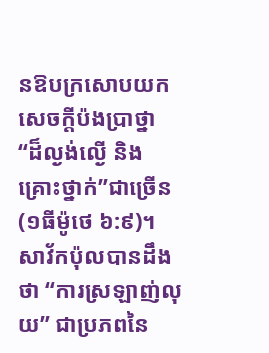នឱបក្រសោបយកសេចក្តីប៉ងប្រាថ្នា “ដ៏ល្ងង់ល្ងើ និងគ្រោះថ្នាក់”ជាច្រើន(១ធីម៉ូថេ ៦:៩)។ សាវ័កប៉ុលបានដឹងថា “ការស្រឡាញ់លុយ” ជាប្រភពនៃ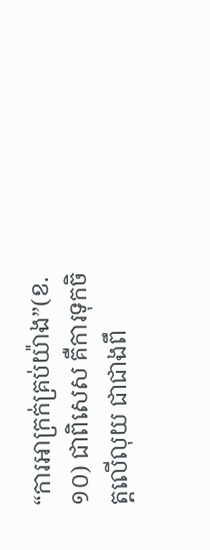“ការអាក្រក់គ្រប់យ៉ាង”(ខ.១០) ជាពិសេស គឺការទុកចិត្តលើលុយ ជាជាងពឹ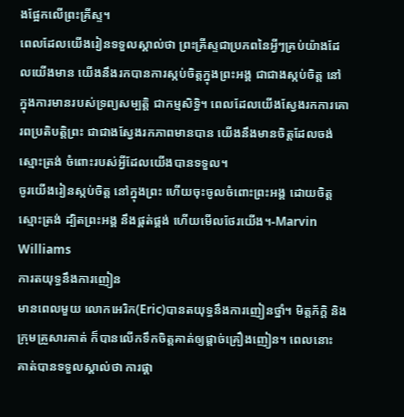ងផ្អែកលើព្រះគ្រីស្ទ។
ពេលដែលយើងរៀនទទួលស្គាល់ថា ព្រះគ្រីស្ទជាប្រភពនៃអ្វីៗគ្រប់យ៉ាងដែលយើងមាន យើងនឹងរកបានការស្កប់ចិត្តក្នុងព្រះអង្គ ជាជាងស្កប់ចិត្ត នៅក្នុងការមានរបស់ទ្រព្យសម្បត្តិ ជាកម្មសិទ្ធិ។ ពេលដែលយើងស្វែងរកការគោរពប្រតិបត្តិព្រះ ជាជាងស្វែងរកភាពមានបាន យើងនឹងមានចិត្តដែលចង់ស្មោះត្រង់ ចំពោះរបស់អ្វីដែលយើងបានទទួល។
ចូរយើងរៀនស្កប់ចិត្ត នៅក្នុងព្រះ ហើយចុះចូលចំពោះព្រះអង្គ ដោយចិត្តស្មោះត្រង់ ដ្បិតព្រះអង្គ នឹងផ្គត់ផ្គង់ ហើយមើលថែរយើង។-Marvin Williams
ការតយុទ្ធនឹងការញៀន
មានពេលមួយ លោកអេរិក(Eric)បានតយុទ្ធនឹងការញៀនថ្នាំ។ មិត្តភ័ក្តិ និងក្រុមគ្រួសារគាត់ ក៏បានលើកទឹកចិត្តគាត់ឲ្យផ្តាច់គ្រឿងញៀន។ ពេលនោះ គាត់បានទទួលស្គាល់ថា ការផ្តា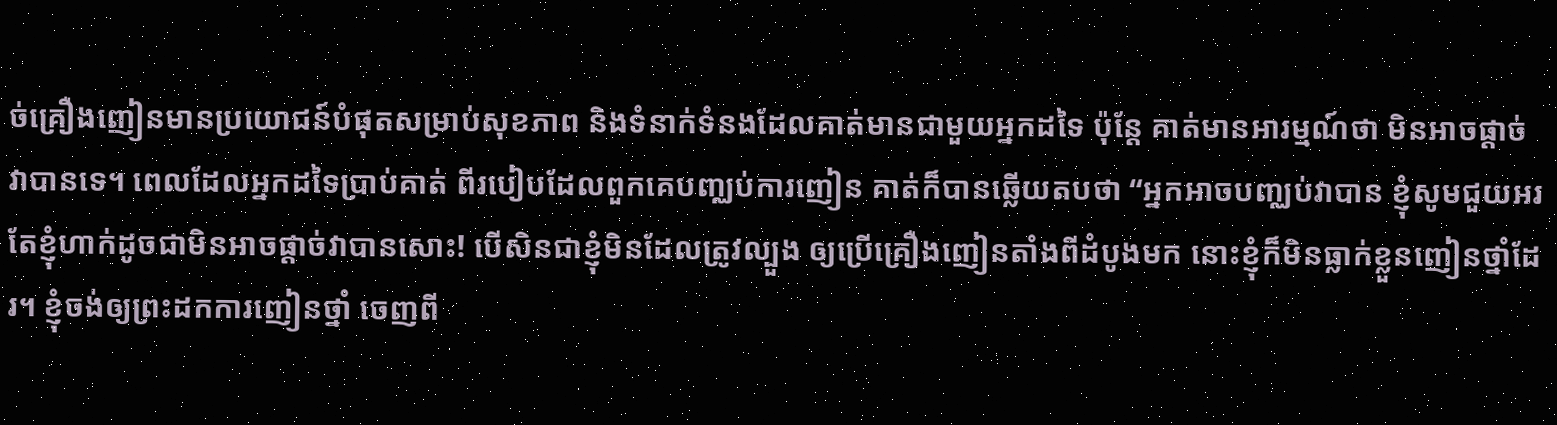ច់គ្រឿងញៀនមានប្រយោជន៍បំផុតសម្រាប់សុខភាព និងទំនាក់ទំនងដែលគាត់មានជាមួយអ្នកដទៃ ប៉ុន្តែ គាត់មានអារម្មណ៍ថា មិនអាចផ្តាច់វាបានទេ។ ពេលដែលអ្នកដទៃប្រាប់គាត់ ពីរបៀបដែលពួកគេបញ្ឈប់ការញៀន គាត់ក៏បានឆ្លើយតបថា “អ្នកអាចបញ្ឈប់វាបាន ខ្ញុំសូមជួយអរ តែខ្ញុំហាក់ដូចជាមិនអាចផ្តាច់វាបានសោះ! បើសិនជាខ្ញុំមិនដែលត្រូវល្បួង ឲ្យប្រើគ្រឿងញៀនតាំងពីដំបូងមក នោះខ្ញុំក៏មិនធ្លាក់ខ្លួនញៀនថ្នាំដែរ។ ខ្ញុំចង់ឲ្យព្រះដកការញៀនថ្នាំ ចេញពី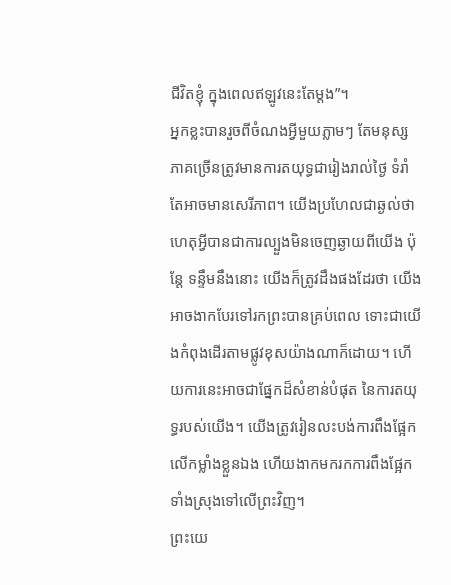ជីវិតខ្ញុំ ក្នុងពេលឥឡូវនេះតែម្តង”។
អ្នកខ្លះបានរួចពីចំណងអ្វីមួយភ្លាមៗ តែមនុស្សភាគច្រើនត្រូវមានការតយុទ្ធជារៀងរាល់ថ្ងៃ ទំរាំតែអាចមានសេរីភាព។ យើងប្រហែលជាឆ្ងល់ថា ហេតុអ្វីបានជាការល្បួងមិនចេញឆ្ងាយពីយើង ប៉ុន្តែ ទន្ទឹមនឹងនោះ យើងក៏ត្រូវដឹងផងដែរថា យើងអាចងាកបែរទៅរកព្រះបានគ្រប់ពេល ទោះជាយើងកំពុងដើរតាមផ្លូវខុសយ៉ាងណាក៏ដោយ។ ហើយការនេះអាចជាផ្នែកដ៏សំខាន់បំផុត នៃការតយុទ្ធរបស់យើង។ យើងត្រូវរៀនលះបង់ការពឹងផ្អែកលើកម្លាំងខ្លួនឯង ហើយងាកមករកការពឹងផ្អែកទាំងស្រុងទៅលើព្រះវិញ។
ព្រះយេ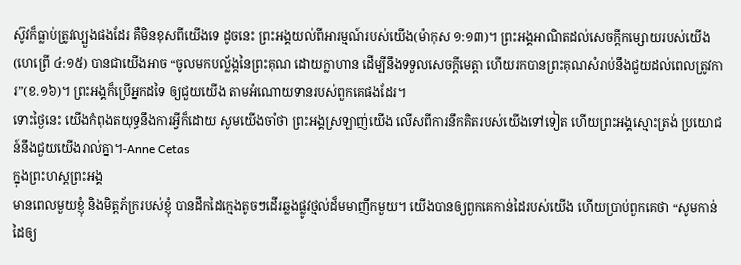ស៊ូវក៏ធ្លាប់ត្រូវល្បួងផងដែរ គឺមិនខុសពីយើងទេ ដូចនេះ ព្រះអង្គយល់ពីអារម្មណ៍របស់យើង(ម៉ាកុស ១:១៣)។ ព្រះអង្គអាណិតដល់សេចក្តីកម្សោយរបស់យើង(ហេព្រើ ៤:១៥) បានជាយើងអាច “ចូលមកបល្ល័ង្កនៃព្រះគុណ ដោយក្លាហាន ដើម្បីនឹងទទួលសេចក្តីមេត្តា ហើយរកបានព្រះគុណសំរាប់នឹងជួយដល់ពេលត្រូវការ”(ខ.១៦)។ ព្រះអង្គក៏ប្រើអ្នកដទៃ ឲ្យជួយយើង តាមអំណោយទានរបស់ពួកគេផងដែរ។
ទោះថ្ងៃនេះ យើងកំពុងតយុទ្ធនឹងការអ្វីក៏ដោយ សូមយើងចាំថា ព្រះអង្គស្រឡាញ់យើង លើសពីការនឹកគិតរបស់យើងទៅទៀត ហើយព្រះអង្គស្មោះត្រង់ ប្រយោជន៍នឹងជួយយើងរាល់គ្នា។-Anne Cetas
ក្នុងព្រះហស្តព្រះអង្គ
មានពេលមួយខ្ញុំ និងមិត្តភ័ក្ររបស់ខ្ញុំ បានដឹកដៃក្មេងតូចៗដើរឆ្លងផ្លូវថ្មល់ដ៏មមាញឹកមួយ។ យើងបានឲ្យពួកគេកាន់ដៃរបស់យើង ហើយប្រាប់ពួកគេថា “សូមកាន់ដៃឲ្យ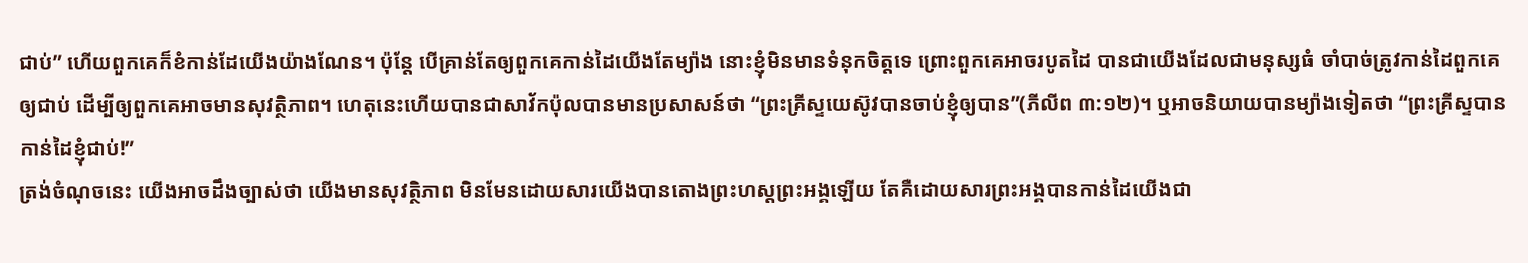ជាប់” ហើយពួកគេក៏ខំកាន់ដែយើងយ៉ាងណែន។ ប៉ុន្តែ បើគ្រាន់តែឲ្យពួកគេកាន់ដៃយើងតែម្យ៉ាង នោះខ្ញុំមិនមានទំនុកចិត្តទេ ព្រោះពួកគេអាចរបូតដៃ បានជាយើងដែលជាមនុស្សធំ ចាំបាច់ត្រូវកាន់ដៃពួកគេឲ្យជាប់ ដើម្បីឲ្យពួកគេអាចមានសុវត្ថិភាព។ ហេតុនេះហើយបានជាសាវ័កប៉ុលបានមានប្រសាសន៍ថា “ព្រះគ្រីស្ទយេស៊ូវបានចាប់ខ្ញុំឲ្យបាន”(ភីលីព ៣:១២)។ ឬអាចនិយាយបានម្យ៉ាងទៀតថា “ព្រះគ្រីស្ទបានកាន់ដៃខ្ញុំជាប់!”
ត្រង់ចំណុចនេះ យើងអាចដឹងច្បាស់ថា យើងមានសុវត្ថិភាព មិនមែនដោយសារយើងបានតោងព្រះហស្តព្រះអង្គឡើយ តែគឺដោយសារព្រះអង្គបានកាន់ដៃយើងជា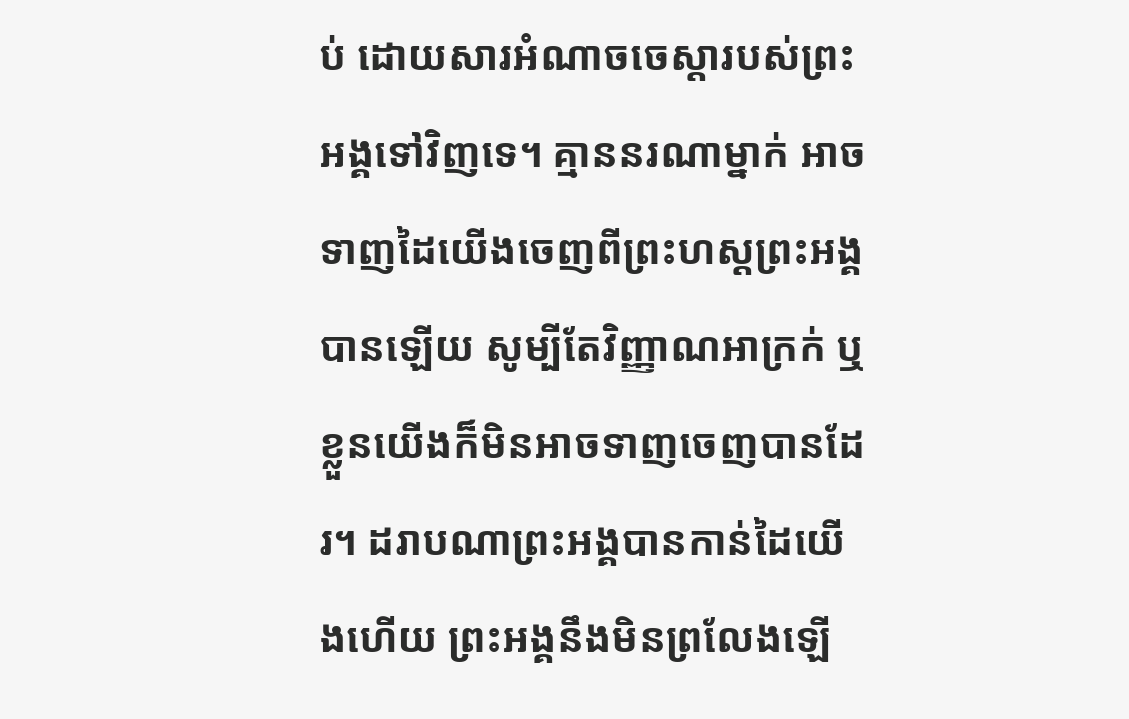ប់ ដោយសារអំណាចចេស្តារបស់ព្រះអង្គទៅវិញទេ។ គ្មាននរណាម្នាក់ អាចទាញដៃយើងចេញពីព្រះហស្តព្រះអង្គបានឡើយ សូម្បីតែវិញ្ញាណអាក្រក់ ឬខ្លួនយើងក៏មិនអាចទាញចេញបានដែរ។ ដរាបណាព្រះអង្គបានកាន់ដៃយើងហើយ ព្រះអង្គនឹងមិនព្រលែងឡើ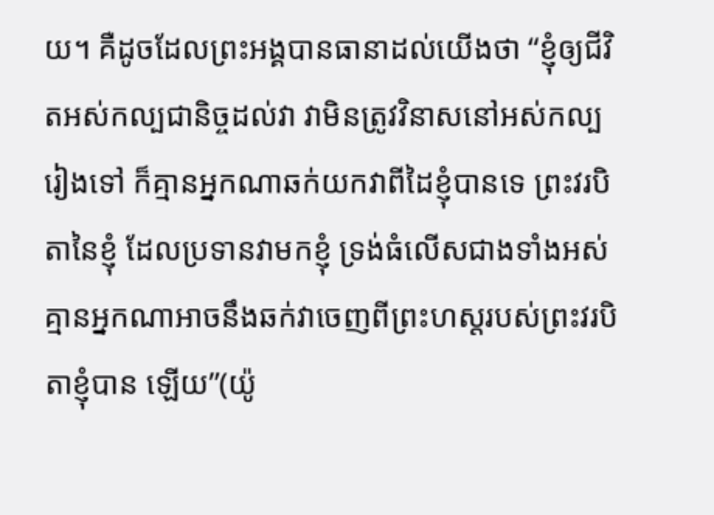យ។ គឺដូចដែលព្រះអង្គបានធានាដល់យើងថា “ខ្ញុំឲ្យជីវិតអស់កល្បជានិច្ចដល់វា វាមិនត្រូវវិនាសនៅអស់កល្បរៀងទៅ ក៏គ្មានអ្នកណាឆក់យកវាពីដៃខ្ញុំបានទេ ព្រះវរបិតានៃខ្ញុំ ដែលប្រទានវាមកខ្ញុំ ទ្រង់ធំលើសជាងទាំងអស់ គ្មានអ្នកណាអាចនឹងឆក់វាចេញពីព្រះហស្តរបស់ព្រះវរបិតាខ្ញុំបាន ឡើយ”(យ៉ូ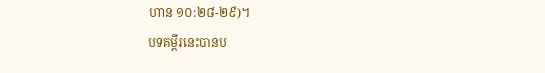ហាន ១០:២៨-២៩)។
បទគម្ពីរនេះបានប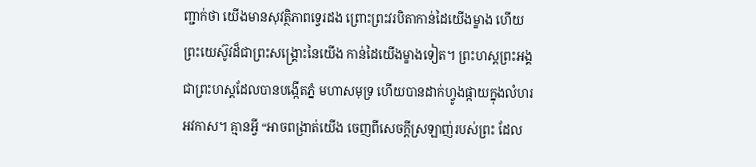ញ្ជាក់ថា យើងមានសុវត្ថិភាពទ្វេរដង ព្រោះព្រះវរបិតាកាន់ដៃយើងម្ខាង ហើយព្រះយេស៊ូវដ៏ជាព្រះសង្រ្គោះនៃយើង កាន់ដៃយើងម្ខាងទៀត។ ព្រះហស្តព្រះអង្គជាព្រះហស្តដែលបានបង្កើតភ្នំ មហាសមុទ្រ ហើយបានដាក់ហ្វូងផ្កាយក្នុងលំហរអវកាស។ គ្មានអ្វី “អាចពង្រាត់យើង ចេញពីសេចក្តីស្រឡាញ់របស់ព្រះ ដែល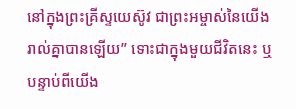នៅក្នុងព្រះគ្រីស្ទយេស៊ូវ ជាព្រះអម្ចាស់នៃយើងរាល់គ្នាបានឡើយ” ទោះជាក្នុងមួយជីវិតនេះ ឬបន្ទាប់ពីយើង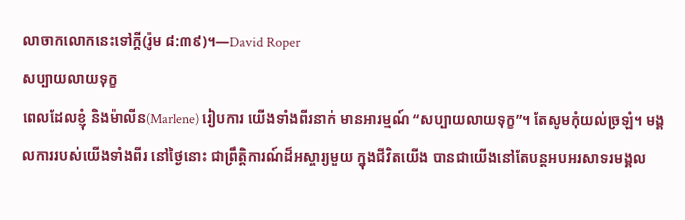លាចាកលោកនេះទៅក្តី(រ៉ូម ៨:៣៩)។—David Roper
សប្បាយលាយទុក្ខ
ពេលដែលខ្ញុំ និងម៉ាលីន(Marlene) រៀបការ យើងទាំងពីរនាក់ មានអារម្មណ៍ “សប្បាយលាយទុក្ខ”។ តែសូមកុំយល់ច្រឡំ។ មង្គលការរបស់យើងទាំងពីរ នៅថ្ងៃនោះ ជាព្រឹត្តិការណ៍ដ៏អស្ចារ្យមួយ ក្នុងជីវិតយើង បានជាយើងនៅតែបន្តអបអរសាទរមង្គល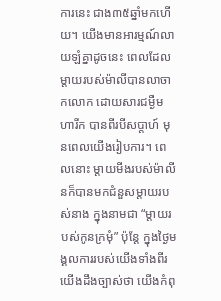ការនេះ ជាង៣៥ឆ្នាំមកហើយ។ យើងមានអារម្មណ៍លាយឡំគ្នាដូចនេះ ពេលដែលម្តាយរបស់ម៉ាលីបានលាចាកលោក ដោយសារជម្ងឺមហារីក បានពីរបីសប្តាហ៍ មុនពេលយើងរៀបការ។ ពេលនោះ ម្តាយមីងរបស់ម៉ាលីនក៏បានមកជំនួសម្តាយរបស់នាង ក្នុងនាមជា “ម្តាយរបស់កូនក្រមុំ” ប៉ុន្តែ ក្នុងថ្ងៃមង្គលការរបស់យើងទាំងពីរ យើងដឹងច្បាស់ថា យើងកំពុ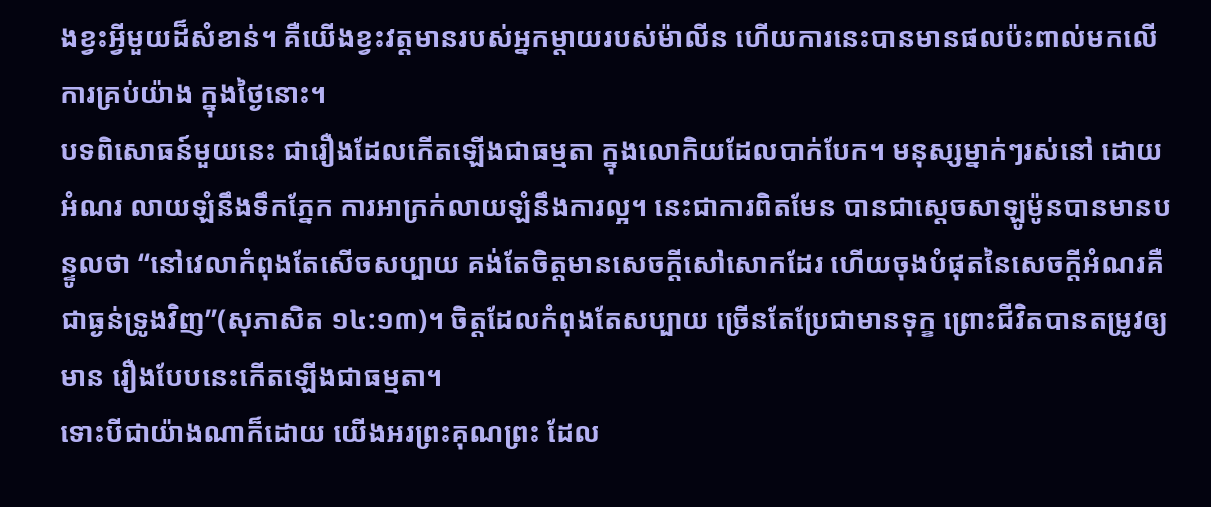ងខ្វះអ្វីមួយដ៏សំខាន់។ គឺយើងខ្វះវត្តមានរបស់អ្នកម្តាយរបស់ម៉ាលីន ហើយការនេះបានមានផលប៉ះពាល់មកលើការគ្រប់យ៉ាង ក្នុងថ្ងៃនោះ។
បទពិសោធន៍មួយនេះ ជារឿងដែលកើតឡើងជាធម្មតា ក្នុងលោកិយដែលបាក់បែក។ មនុស្សម្នាក់ៗរស់នៅ ដោយអំណរ លាយឡំនឹងទឹកភ្នែក ការអាក្រក់លាយឡំនឹងការល្អ។ នេះជាការពិតមែន បានជាស្តេចសាឡូម៉ូនបានមានបន្ទូលថា “នៅវេលាកំពុងតែសើចសប្បាយ គង់តែចិត្តមានសេចក្តីសៅសោកដែរ ហើយចុងបំផុតនៃសេចក្តីអំណរគឺជាធ្ងន់ទ្រូងវិញ”(សុភាសិត ១៤:១៣)។ ចិត្តដែលកំពុងតែសប្បាយ ច្រើនតែប្រែជាមានទុក្ខ ព្រោះជីវិតបានតម្រូវឲ្យមាន រឿងបែបនេះកើតឡើងជាធម្មតា។
ទោះបីជាយ៉ាងណាក៏ដោយ យើងអរព្រះគុណព្រះ ដែល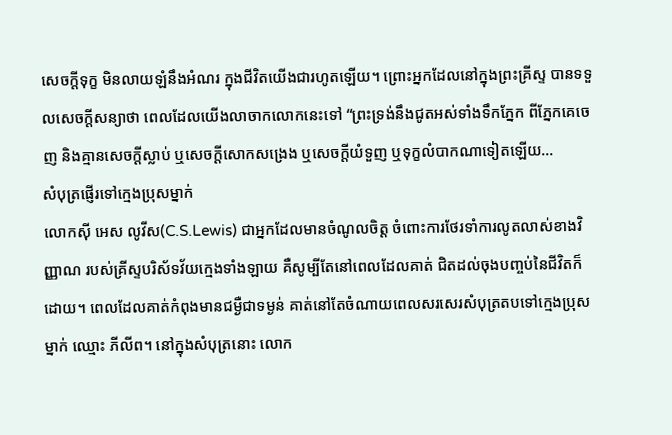សេចក្តីទុក្ខ មិនលាយឡំនឹងអំណរ ក្នុងជីវិតយើងជារហូតឡើយ។ ព្រោះអ្នកដែលនៅក្នុងព្រះគ្រីស្ទ បានទទួលសេចក្តីសន្យាថា ពេលដែលយើងលាចាកលោកនេះទៅ “ព្រះទ្រង់នឹងជូតអស់ទាំងទឹកភ្នែក ពីភ្នែកគេចេញ និងគ្មានសេចក្តីស្លាប់ ឬសេចក្តីសោកសង្រេង ឬសេចក្តីយំទួញ ឬទុក្ខលំបាកណាទៀតឡើយ…
សំបុត្រផ្ញើរទៅក្មេងប្រុសម្នាក់
លោកស៊ី អេស លូវីស(C.S.Lewis) ជាអ្នកដែលមានចំណូលចិត្ត ចំពោះការថែរទាំការលូតលាស់ខាងវិញ្ញាណ របស់គ្រីស្ទបរិស័ទវ័យក្មេងទាំងឡាយ គឺសូម្បីតែនៅពេលដែលគាត់ ជិតដល់ចុងបញ្ចប់នៃជីវិតក៏ដោយ។ ពេលដែលគាត់កំពុងមានជម្ងឺជាទម្ងន់ គាត់នៅតែចំណាយពេលសរសេរសំបុត្រតបទៅក្មេងប្រុសម្នាក់ ឈ្មោះ ភីលីព។ នៅក្នុងសំបុត្រនោះ លោក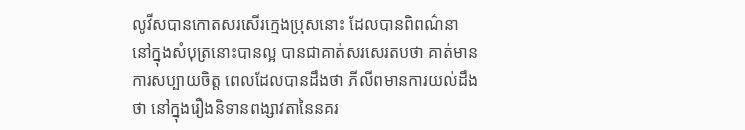លូវីសបានកោតសរសើរក្មេងប្រុសនោះ ដែលបានពិពណ៌នា នៅក្នុងសំបុត្រនោះបានល្អ បានជាគាត់សរសេរតបថា គាត់មានការសប្បាយចិត្ត ពេលដែលបានដឹងថា ភីលីពមានការយល់ដឹងថា នៅក្នុងរឿងនិទានពង្សាវតានៃនគរ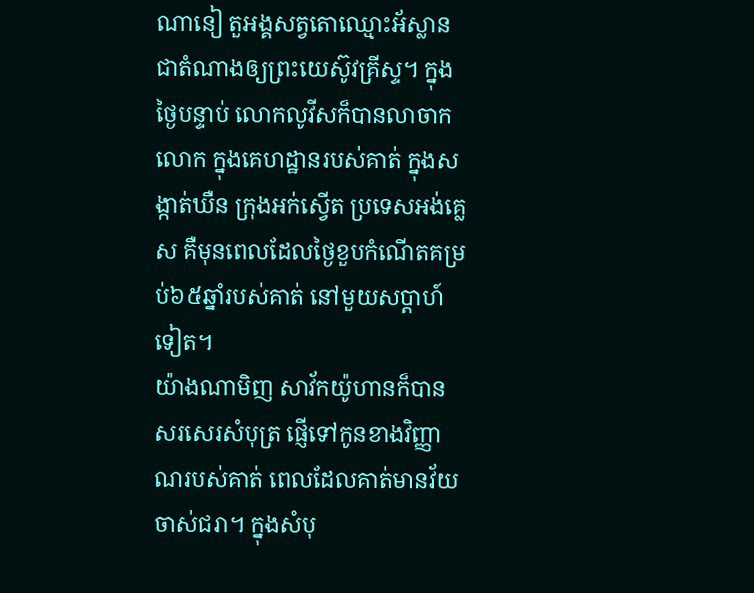ណានៀ តួអង្គសត្វតោឈ្មោះអ័ស្លាន ជាតំណាងឲ្យព្រះយេស៊ូវគ្រីស្ទ។ ក្នុងថ្ងៃបន្ទាប់ លោកលូវីសក៏បានលាចាកលោក ក្នុងគេហដ្ឋានរបស់គាត់ ក្នុងសង្កាត់ឃឺន ក្រុងអក់ស្វើត ប្រទេសអង់គ្លេស គឺមុនពេលដែលថ្ងៃខួបកំណើតគម្រប់៦៥ឆ្នាំរបស់គាត់ នៅមួយសប្តាហ៍ទៀត។
យ៉ាងណាមិញ សាវ័កយ៉ូហានក៏បានសរសេរសំបុត្រ ផ្ញើទៅកូនខាងវិញ្ញាណរបស់គាត់ ពេលដែលគាត់មានវ័យចាស់ជរា។ ក្នុងសំបុ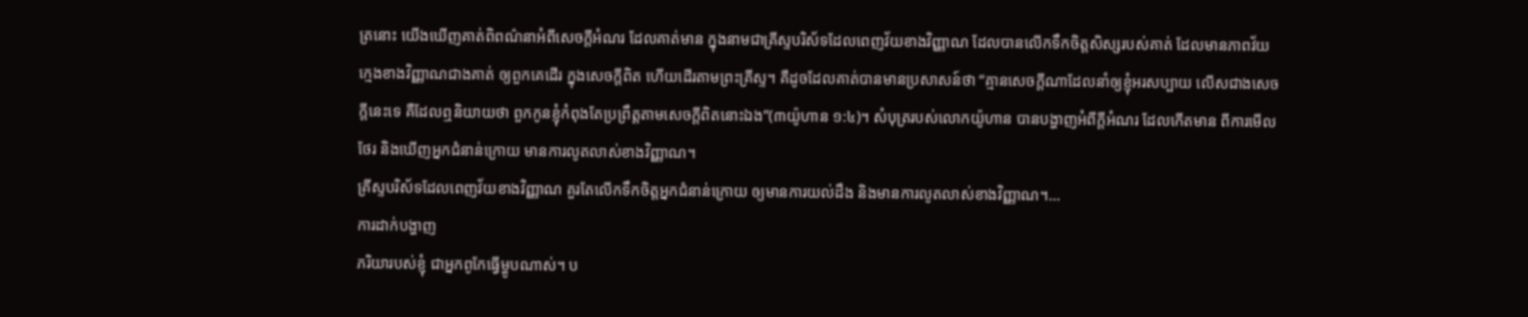ត្រនោះ យើងឃើញគាត់ពិពណ៌នាអំពីសេចក្តីអំណរ ដែលគាត់មាន ក្នុងនាមជាគ្រីស្ទបរិស័ទដែលពេញវ័យខាងវិញ្ញាណ ដែលបានលើកទឹកចិត្តសិស្សរបស់គាត់ ដែលមានភាពវ័យក្មេងខាងវិញ្ញាណជាងគាត់ ឲ្យពួកគេដើរ ក្នុងសេចក្តីពិត ហើយដើរតាមព្រះគ្រីស្ទ។ គឺដូចដែលគាត់បានមានប្រសាសន៍ថា “គ្មានសេចក្តីណាដែលនាំឲ្យខ្ញុំអរសប្បាយ លើសជាងសេចក្តីនេះទេ គឺដែលឮនិយាយថា ពួកកូនខ្ញុំកំពុងតែប្រព្រឹត្តតាមសេចក្តីពិតនោះឯង”(៣យ៉ូហាន ១:៤)។ សំបុត្ររបស់លោកយ៉ូហាន បានបង្ហាញអំពីក្តីអំណរ ដែលកើតមាន ពីការមើលថែរ និងឃើញអ្នកជំនាន់ក្រោយ មានការលូតលាស់ខាងវិញ្ញាណ។
គ្រីស្ទបរិស័ទដែលពេញវ័យខាងវិញ្ញាណ គួរតែលើកទឹកចិត្តអ្នកជំនាន់ក្រោយ ឲ្យមានការយល់ដឹង និងមានការលូតលាស់ខាងវិញ្ញាណ។…
ការដាក់បង្ហាញ
ភរិយារបស់ខ្ញុំ ជាអ្នកពូកែធ្វើម្ហូបណាស់។ ប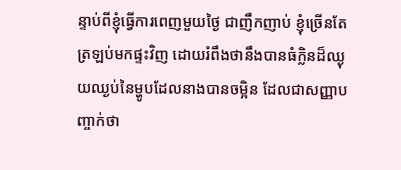ន្ទាប់ពីខ្ញុំធ្វើការពេញមួយថ្ងៃ ជាញឹកញាប់ ខ្ញុំច្រើនតែត្រឡប់មកផ្ទះវិញ ដោយរំពឹងថានឹងបានធំក្លិនដ៏ឈ្ងុយឈ្ងប់នៃម្ហូបដែលនាងបានចម្អិន ដែលជាសញ្ញាបញ្ចាក់ថា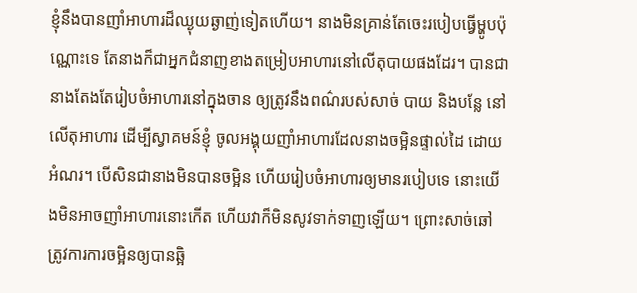ខ្ញុំនឹងបានញាំអាហារដ៏ឈ្ងុយឆ្ងាញ់ទៀតហើយ។ នាងមិនគ្រាន់តែចេះរបៀបធ្វើម្ហូបប៉ុណ្ណោះទេ តែនាងក៏ជាអ្នកជំនាញខាងតម្រៀបអាហារនៅលើតុបាយផងដែរ។ បានជានាងតែងតែរៀបចំអាហារនៅក្នុងចាន ឲ្យត្រូវនឹងពណ៌របស់សាច់ បាយ និងបន្លែ នៅលើតុអាហារ ដើម្បីស្វាគមន៍ខ្ញុំ ចូលអង្គុយញាំអាហារដែលនាងចម្អិនផ្ទាល់ដៃ ដោយអំណរ។ បើសិនជានាងមិនបានចម្អិន ហើយរៀបចំអាហារឲ្យមានរបៀបទេ នោះយើងមិនអាចញាំអាហារនោះកើត ហើយវាក៏មិនសូវទាក់ទាញឡើយ។ ព្រោះសាច់ឆៅ ត្រូវការការចម្អិនឲ្យបានឆ្អិ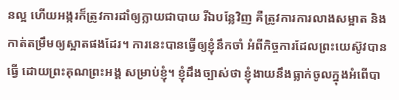នល្អ ហើយអង្ករក៏ត្រូវការដាំឲ្យក្លាយជាបាយ រីឯបន្លែវិញ គឺត្រូវការការលាងសម្អាត និងកាត់តម្រឹមឲ្យស្អាតផងដែរ។ ការនេះបានធ្វើឲ្យខ្ញុំនឹកចាំ អំពីកិច្ចការដែលព្រះយេស៊ូវបានធ្វើ ដោយព្រះគុណព្រះអង្គ សម្រាប់ខ្ញុំ។ ខ្ញុំដឹងច្បាស់ថា ខ្ញុំងាយនឹងធ្លាក់ចូលក្នុងអំពើបា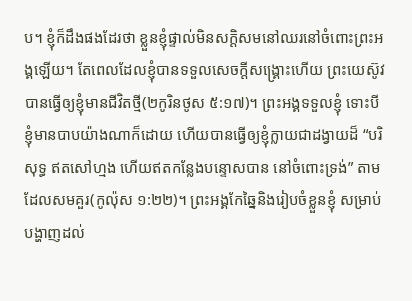ប។ ខ្ញុំក៏ដឹងផងដែរថា ខ្លួនខ្ញុំផ្ទាល់មិនសក្តិសមនៅឈរនៅចំពោះព្រះអង្គឡើយ។ តែពេលដែលខ្ញុំបានទទួលសេចក្តីសង្រ្គោះហើយ ព្រះយេស៊ូវបានធ្វើឲ្យខ្ញុំមានជីវិតថ្មី(២កូរិនថូស ៥:១៧)។ ព្រះអង្គទទួលខ្ញុំ ទោះបីខ្ញុំមានបាបយ៉ាងណាក៏ដោយ ហើយបានធ្វើឲ្យខ្ញុំក្លាយជាដង្វាយដ៏ “បរិសុទ្ធ ឥតសៅហ្មង ហើយឥតកន្លែងបន្ទោសបាន នៅចំពោះទ្រង់” តាមដែលសមគួរ(កូល៉ុស ១:២២)។ ព្រះអង្គកែឆ្នៃនិងរៀបចំខ្លួនខ្ញុំ សម្រាប់បង្ហាញដល់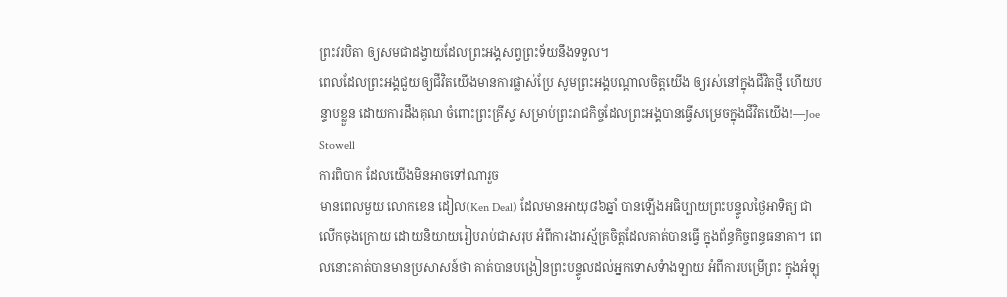ព្រះវរបិតា ឲ្យសមជាដង្វាយដែលព្រះអង្គសព្វព្រះទ័យនឹងទទួល។
ពេលដែលព្រះអង្គជួយឲ្យជីវិតយើងមានការផ្លាស់ប្រែ សូមព្រះអង្គបណ្តាលចិត្តយើង ឲ្យរស់នៅក្នុងជីវិតថ្មី ហើយបន្ទាបខ្លួន ដោយការដឹងគុណ ចំពោះព្រះគ្រីស្ទ សម្រាប់ព្រះរាជកិច្ចដែលព្រះអង្គបានធ្វើសម្រេចក្នុងជីវិតយើង!—Joe Stowell
ការពិបាក ដែលយើងមិនអាចទៅណារួច
មានពេលមួយ លោកខេន ដៀល(Ken Deal) ដែលមានអាយុ៨៦ឆ្នាំ បានឡើងអធិប្បាយព្រះបន្ទូលថ្ងៃអាទិត្យ ជាលើកចុងក្រោយ ដោយនិយាយរៀបរាប់ជាសរុប អំពីការងារស្ម័គ្រចិត្តដែលគាត់បានធ្វើ ក្នុងព័ន្ធកិច្ចពន្ធធនាគា។ ពេលនោះគាត់បានមានប្រសាសន៍ថា គាត់បានបង្រៀនព្រះបន្ទូលដល់អ្នកទោសទំាងឡាយ អំពីការបម្រើព្រះ ក្នុងអំឡុ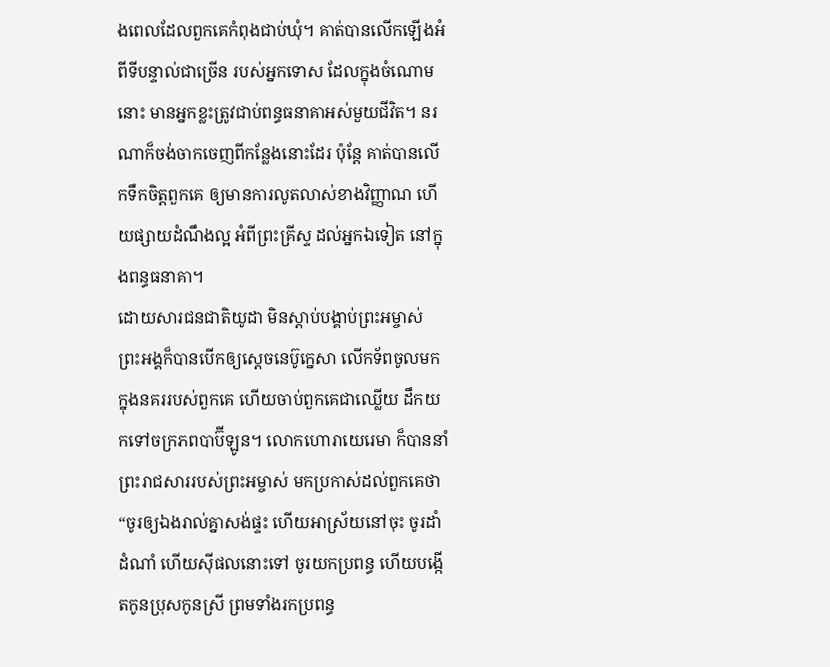ងពេលដែលពួកគេកំពុងជាប់ឃុំ។ គាត់បានលើកឡើងអំពីទីបន្ទាល់ជាច្រើន របស់អ្នកទោស ដែលក្នុងចំណោមនោះ មានអ្នកខ្លះត្រូវជាប់ពន្ធធនាគាអស់មួយជីវិត។ នរណាក៏ចង់ចាកចេញពីកន្លែងនោះដែរ ប៉ុន្តែ គាត់បានលើកទឹកចិត្តពួកគេ ឲ្យមានការលូតលាស់ខាងវិញ្ញាណ ហើយផ្សាយដំណឹងល្អ អំពីព្រះគ្រីស្ទ ដល់អ្នកឯទៀត នៅក្នុងពន្ធធនាគា។
ដោយសារជនជាតិយូដា មិនស្តាប់បង្គាប់ព្រះអម្ចាស់ ព្រះអង្គក៏បានបើកឲ្យស្តេចនេប៊ូក្នេសា លើកទ័ពចូលមកក្នុងនគររបស់ពួកគេ ហើយចាប់ពួកគេជាឈ្លើយ ដឹកយកទៅចក្រភពបាប៊ីឡូន។ លោកហោរាយេរេមា ក៏បាននាំព្រះរាជសាររបស់ព្រះអម្ចាស់ មកប្រកាស់ដល់ពួកគេថា “ចូរឲ្យឯងរាល់គ្នាសង់ផ្ទះ ហើយអាស្រ័យនៅចុះ ចូរដាំដំណាំ ហើយស៊ីផលនោះទៅ ចូរយកប្រពន្ធ ហើយបង្កើតកូនប្រុសកូនស្រី ព្រមទាំងរកប្រពន្ធ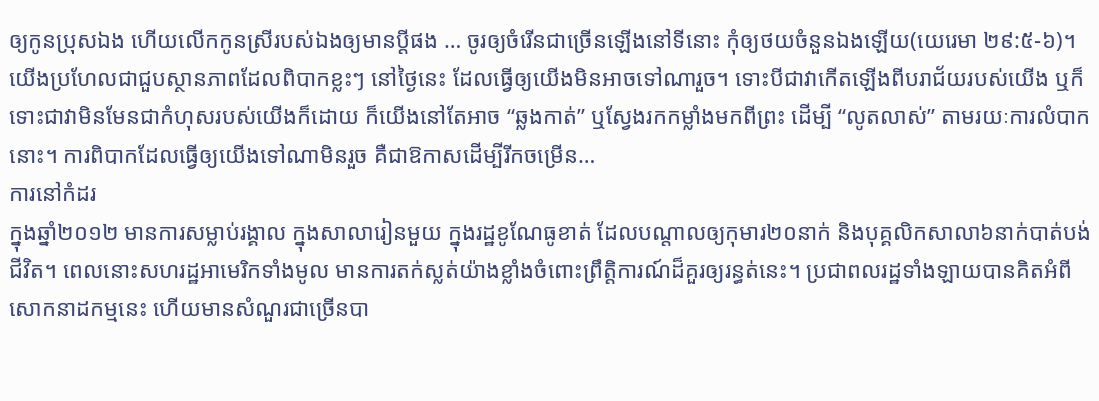ឲ្យកូនប្រុសឯង ហើយលើកកូនស្រីរបស់ឯងឲ្យមានប្តីផង … ចូរឲ្យចំរើនជាច្រើនឡើងនៅទីនោះ កុំឲ្យថយចំនួនឯងឡើយ(យេរេមា ២៩:៥-៦)។
យើងប្រហែលជាជួបស្ថានភាពដែលពិបាកខ្លះៗ នៅថ្ងៃនេះ ដែលធ្វើឲ្យយើងមិនអាចទៅណារួច។ ទោះបីជាវាកើតឡើងពីបរាជ័យរបស់យើង ឬក៏ទោះជាវាមិនមែនជាកំហុសរបស់យើងក៏ដោយ ក៏យើងនៅតែអាច “ឆ្លងកាត់” ឬស្វែងរកកម្លាំងមកពីព្រះ ដើម្បី “លូតលាស់” តាមរយៈការលំបាកនោះ។ ការពិបាកដែលធ្វើឲ្យយើងទៅណាមិនរួច គឺជាឱកាសដើម្បីរីកចម្រើន…
ការនៅកំដរ
ក្នុងឆ្នាំ២០១២ មានការសម្លាប់រង្គាល ក្នុងសាលារៀនមួយ ក្នុងរដ្ឋខូណែធូខាត់ ដែលបណ្តាលឲ្យកុមារ២០នាក់ និងបុគ្គលិកសាលា៦នាក់បាត់បង់ជីវិត។ ពេលនោះសហរដ្ឋអាមេរិកទាំងមូល មានការតក់ស្លត់យ៉ាងខ្លាំងចំពោះព្រឹត្តិការណ៍ដ៏គួរឲ្យរន្ធត់នេះ។ ប្រជាពលរដ្ឋទាំងឡាយបានគិតអំពីសោកនាដកម្មនេះ ហើយមានសំណួរជាច្រើនបា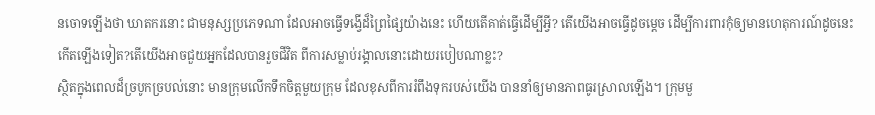នចោទឡើងថា ឃាតករនោះ ជាមនុស្សប្រភេទណា ដែលអាចធ្វើទង្វើដ៏ព្រៃផ្សៃយ៉ាងនេះ ហើយតើគាត់ធ្វើដើម្បីអ្វី? តើយើងអាចធ្វើដូចម្តេច ដើម្បីការពារកុំឲ្យមានហេតុការណ៍ដូចនេះ កើតឡើងទៀត?តើយើងអាចជួយអ្នកដែលបានរួចជីវិត ពីការសម្លាប់រង្គាលនោះដោយរបៀបណាខ្លះ?
ស្ថិតក្នុងពេលដ៏ច្របូកច្របល់នោះ មានក្រុមលើកទឹកចិត្តមួយក្រុម ដែលខុសពីការរំពឹងទុករបស់យើង បាននាំឲ្យមានភាពធូរស្រាលឡើង។ ក្រុមមួ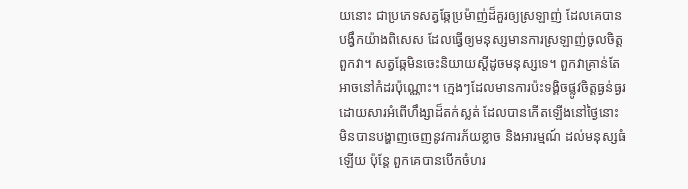យនោះ ជាប្រភេទសត្វឆ្កែប្រម៉ាញ់ដ៏គួរឲ្យស្រឡាញ់ ដែលគេបានបង្វឹកយ៉ាងពិសេស ដែលធ្វើឲ្យមនុស្សមានការស្រឡាញ់ចូលចិត្តពួកវា។ សត្វឆ្កែមិនចេះនិយាយស្តីដូចមនុស្សទេ។ ពួកវាគ្រាន់តែអាចនៅកំដរប៉ុណ្ណោះ។ ក្មេងៗដែលមានការប៉ះទង្គិចផ្លូវចិត្តធ្ងន់ធ្ងរ ដោយសារអំពើហឹង្សាដ៏តក់ស្លត់ ដែលបានកើតឡើងនៅថ្ងៃនោះ មិនបានបង្ហាញចេញនូវការភ័យខ្លាច និងអារម្មណ៍ ដល់មនុស្សធំឡើយ ប៉ុន្តែ ពួកគេបានបើកចំហរ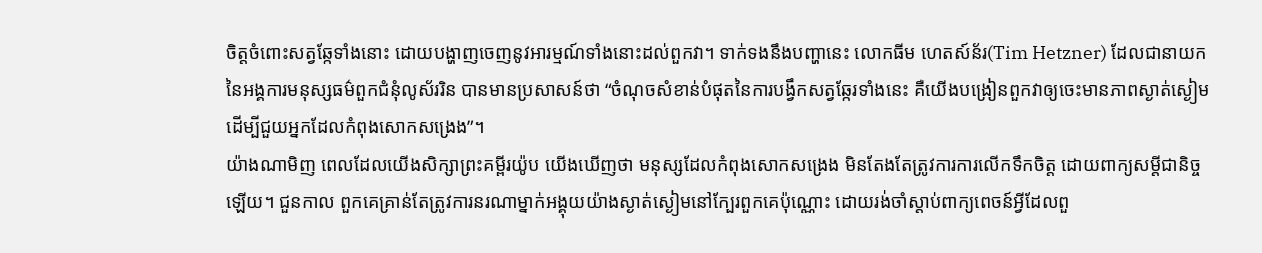ចិត្តចំពោះសត្វឆ្កែទាំងនោះ ដោយបង្ហាញចេញនូវអារម្មណ៍ទាំងនោះដល់ពួកវា។ ទាក់ទងនឹងបញ្ហានេះ លោកធីម ហេតស៍ន័រ(Tim Hetzner) ដែលជានាយកនៃអង្គការមនុស្សធម៌ពួកជំនុំលូស័ររិន បានមានប្រសាសន៍ថា “ចំណុចសំខាន់បំផុតនៃការបង្វឹកសត្វឆ្កែរទាំងនេះ គឺយើងបង្រៀនពួកវាឲ្យចេះមានភាពស្ងាត់ស្ងៀម ដើម្បីជួយអ្នកដែលកំពុងសោកសង្រេង”។
យ៉ាងណាមិញ ពេលដែលយើងសិក្សាព្រះគម្ពីរយ៉ូប យើងឃើញថា មនុស្សដែលកំពុងសោកសង្រេង មិនតែងតែត្រូវការការលើកទឹកចិត្ត ដោយពាក្យសម្តីជានិច្ចឡើយ។ ជួនកាល ពួកគេគ្រាន់តែត្រូវការនរណាម្នាក់អង្គុយយ៉ាងស្ងាត់ស្ងៀមនៅក្បែរពួកគេប៉ុណ្ណោះ ដោយរង់ចាំស្តាប់ពាក្យពេចន៍អ្វីដែលពួ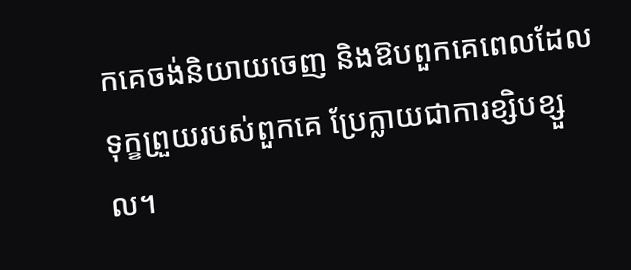កគេចង់និយាយចេញ និងឱបពួកគេពេលដែលទុក្ខព្រួយរបស់ពួកគេ ប្រែក្លាយជាការខ្សិបខ្សួល។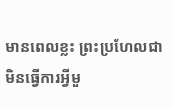មានពេលខ្លះ ព្រះប្រហែលជាមិនធ្វើការអ្វីមួ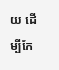យ ដើម្បីកែ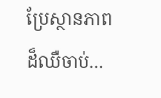ប្រែស្ថានភាពដ៏ឈឺចាប់…